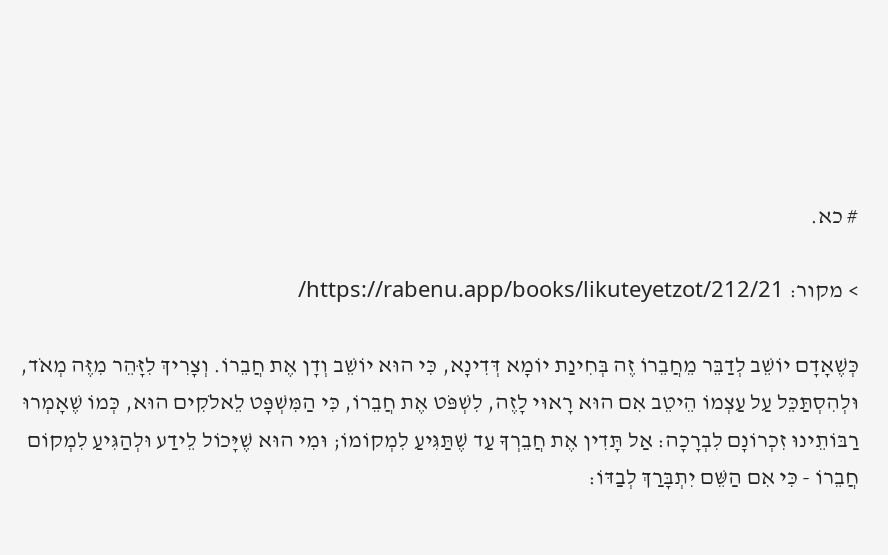# כא.

> מקור: https://rabenu.app/books/likuteyetzot/212/21/

כְּשֶׁאָדָם יוֹשֵׁב לְדַבֵּר מֵחֲבֵרוֹ זֶה בְּחִינַת יוֹמָא דְּדִינָא, כִּי הוּא יוֹשֵׁב וְדָן אֶת חֲבֵרוֹ. וְצָרִיךְ לִזָּהֵר מִזֶּה מְאֹד, וּלְהִסְתַּכֵּל עַל עַצְמוֹ הֵיטֵב אִם הוּא רָאוּי לָזֶה, לִשְׁפֹּט אֶת חֲבֵרוֹ, כִּי הַמִּשְׁפָּט לֵאלֹקִים הוּא, כְּמוֹ שֶׁאָמְרוּ רַבּוֹתֵינוּ זִכְרוֹנָם לִבְרָכָה: אַל תָּדִין אֶת חֲבֵרְךָ עַד שֶׁתַּגִּיעַ לִמְקוֹמוֹ; וּמִי הוּא שֶׁיָּכוֹל לֵידַע וּלְהַגִּיעַ לִמְקוֹם חֲבֵרוֹ - כִּי אִם הַשֵּׁם יִתְבָּרַךְ לְבַדּוֹ: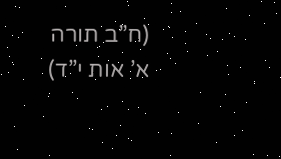(ח”ב תורה א’ אות י”ד)